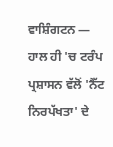ਵਾਸ਼ਿੰਗਟਨ — ਹਾਲ ਹੀ 'ਚ ਟਰੰਪ ਪ੍ਰਸ਼ਾਸਨ ਵੱਲੋਂ 'ਨੈੱਟ ਨਿਰਪੱਖਤਾ' ਦੇ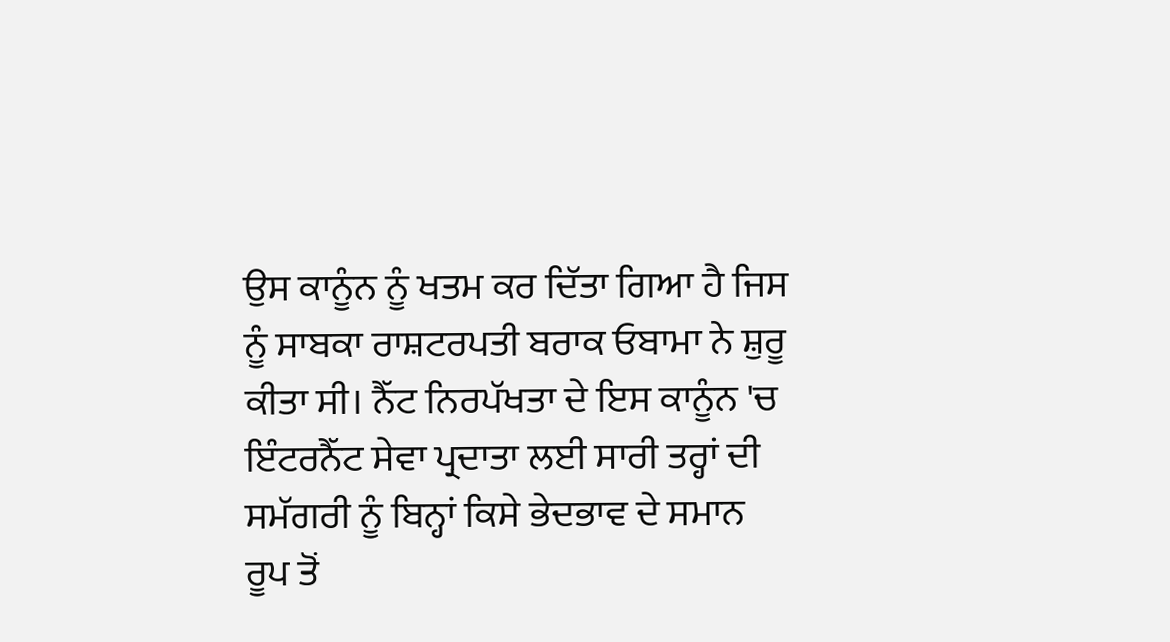ਉਸ ਕਾਨੂੰਨ ਨੂੰ ਖਤਮ ਕਰ ਦਿੱਤਾ ਗਿਆ ਹੈ ਜਿਸ ਨੂੰ ਸਾਬਕਾ ਰਾਸ਼ਟਰਪਤੀ ਬਰਾਕ ਓਬਾਮਾ ਨੇ ਸ਼ੁਰੂ ਕੀਤਾ ਸੀ। ਨੈੱਟ ਨਿਰਪੱਖਤਾ ਦੇ ਇਸ ਕਾਨੂੰਨ 'ਚ ਇੰਟਰਨੈੱਟ ਸੇਵਾ ਪ੍ਰਦਾਤਾ ਲਈ ਸਾਰੀ ਤਰ੍ਹਾਂ ਦੀ ਸਮੱਗਰੀ ਨੂੰ ਬਿਨ੍ਹਾਂ ਕਿਸੇ ਭੇਦਭਾਵ ਦੇ ਸਮਾਨ ਰੂਪ ਤੋਂ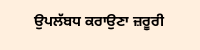ਉਪਲੱਬਧ ਕਰਾਉਣਾ ਜ਼ਰੂਰੀ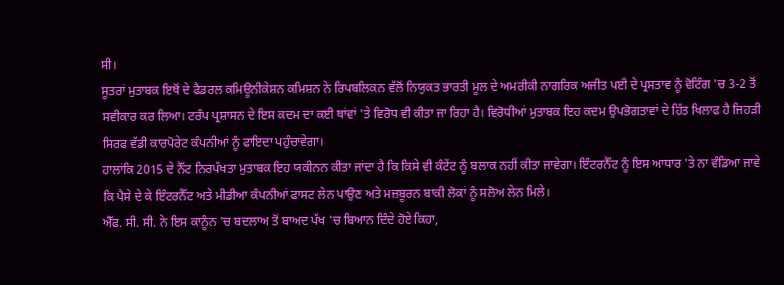ਸੀ।
ਸੂਤਰਾਂ ਮੁਤਾਬਕ ਇਥੋਂ ਦੇ ਫੈਡਰਲ ਕਮਿਊਨੀਕੇਸ਼ਨ ਕਮਿਸ਼ਨ ਨੇ ਰਿਪਬਲਿਕਨ ਵੱਲੋਂ ਨਿਯੁਕਤ ਭਾਰਤੀ ਮੂਲ ਦੇ ਅਮਰੀਕੀ ਨਾਗਰਿਕ ਅਜੀਤ ਪਈ ਦੇ ਪ੍ਰਸਤਾਵ ਨੂੰ ਵੋਟਿੰਗ 'ਚ 3-2 ਤੋਂ ਸਵੀਕਾਰ ਕਰ ਲਿਆ। ਟਰੰਪ ਪ੍ਰਸ਼ਾਸਨ ਦੇ ਇਸ ਕਦਮ ਦਾ ਕਈ ਥਾਂਵਾਂ 'ਤੇ ਵਿਰੋਧ ਵੀ ਕੀਤਾ ਜਾ ਰਿਹਾ ਹੈ। ਵਿਰੋਧੀਆਂ ਮੁਤਾਬਕ ਇਹ ਕਦਮ ਉਪਭੋਗਤਾਵਾਂ ਦੇ ਹਿੱਤ ਖਿਲਾਫ ਹੈ ਜਿਹੜੀ ਸਿਰਫ ਵੱਡੀ ਕਾਰਪੋਰੇਟ ਕੰਪਨੀਆਂ ਨੂੰ ਫਾਇਦਾ ਪਹੁੰਚਾਵੇਗਾ।
ਹਾਲਾਂਕਿ 2015 ਦੇ ਨੈੱਟ ਨਿਰਪੱਖਤਾ ਮੁਤਾਬਕ ਇਹ ਯਕੀਨਨ ਕੀਤਾ ਜਾਂਦਾ ਹੈ ਕਿ ਕਿਸੇ ਵੀ ਕੰਟੇਂਟ ਨੂੰ ਬਲਾਕ ਨਹੀਂ ਕੀਤਾ ਜਾਵੇਗਾ। ਇੰਟਰਨੈੱਟ ਨੂੰ ਇਸ ਆਧਾਰ 'ਤੇ ਨਾ ਵੰਡਿਆ ਜਾਵੇ ਕਿ ਪੈਸੇ ਦੇ ਕੇ ਇੰਟਰਨੈੱਟ ਅਤੇ ਮੀਡੀਆ ਕੰਪਨੀਆਂ ਫਾਸਟ ਲੇਨ ਪਾਉਣ ਅਤੇ ਮਜ਼ਬੂਰਨ ਬਾਕੀ ਲੋਕਾਂ ਨੂੰ ਸਲੋਅ ਲੇਨ ਮਿਲੇ।
ਐੱਫ. ਸੀ. ਸੀ. ਨੇ ਇਸ ਕਾਨੂੰਨ 'ਚ ਬਦਲਾਅ ਤੋਂ ਬਾਅਦ ਪੱਖ 'ਚ ਬਿਆਨ ਦਿੰਦੇ ਹੋਏ ਕਿਹਾ,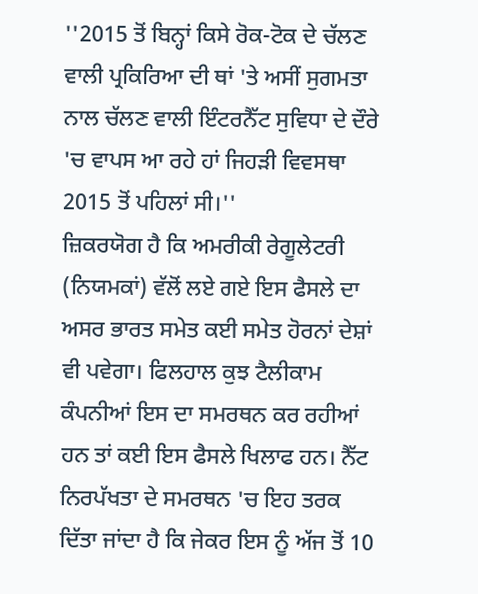''2015 ਤੋਂ ਬਿਨ੍ਹਾਂ ਕਿਸੇ ਰੋਕ-ਟੋਕ ਦੇ ਚੱਲਣ ਵਾਲੀ ਪ੍ਰਕਿਰਿਆ ਦੀ ਥਾਂ 'ਤੇ ਅਸੀਂ ਸੁਗਮਤਾ ਨਾਲ ਚੱਲਣ ਵਾਲੀ ਇੰਟਰਨੈੱਟ ਸੁਵਿਧਾ ਦੇ ਦੌਰੇ 'ਚ ਵਾਪਸ ਆ ਰਹੇ ਹਾਂ ਜਿਹੜੀ ਵਿਵਸਥਾ 2015 ਤੋਂ ਪਹਿਲਾਂ ਸੀ।''
ਜ਼ਿਕਰਯੋਗ ਹੈ ਕਿ ਅਮਰੀਕੀ ਰੇਗੂਲੇਟਰੀ (ਨਿਯਮਕਾਂ) ਵੱਲੋਂ ਲਏ ਗਏ ਇਸ ਫੈਸਲੇ ਦਾ ਅਸਰ ਭਾਰਤ ਸਮੇਤ ਕਈ ਸਮੇਤ ਹੋਰਨਾਂ ਦੇਸ਼ਾਂ ਵੀ ਪਵੇਗਾ। ਫਿਲਹਾਲ ਕੁਝ ਟੈਲੀਕਾਮ ਕੰਪਨੀਆਂ ਇਸ ਦਾ ਸਮਰਥਨ ਕਰ ਰਹੀਆਂ ਹਨ ਤਾਂ ਕਈ ਇਸ ਫੈਸਲੇ ਖਿਲਾਫ ਹਨ। ਨੈੱਟ ਨਿਰਪੱਖਤਾ ਦੇ ਸਮਰਥਨ 'ਚ ਇਹ ਤਰਕ ਦਿੱਤਾ ਜਾਂਦਾ ਹੈ ਕਿ ਜੇਕਰ ਇਸ ਨੂੰ ਅੱਜ ਤੋਂ 10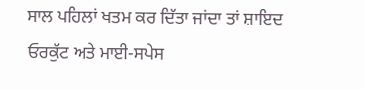ਸਾਲ ਪਹਿਲਾਂ ਖਤਮ ਕਰ ਦਿੱਤਾ ਜਾਂਦਾ ਤਾਂ ਸ਼ਾਇਦ ਓਰਕੁੱਟ ਅਤੇ ਮਾਈ-ਸਪੇਸ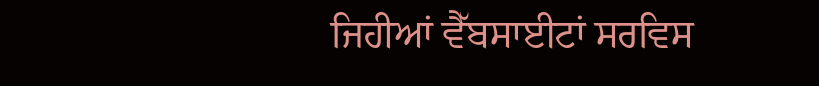ਜਿਹੀਆਂ ਵੈੱਬਸਾਈਟਾਂ ਸਰਵਿਸ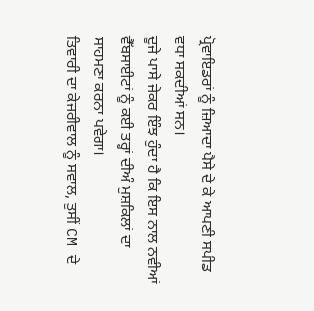ਪ੍ਰੋਵਾਇਡਰਾਂ ਨੂੰ ਜ਼ਿਆਦਾ ਪੈਸੇ ਦੇ ਕੇ ਆਪਣੀ ਸਪੀਡ ਵਧਾ ਸਕਦੀਆਂ ਸਨ।
ਦੂਜੇ ਪਾਸੇ ਜੇਕਰ ਇੰਝ ਹੁੰਦਾ ਹੈ ਕਿ ਇਸ ਨਾਲ ਨਵੀਆਂ ਵੈੱਬਸਾਈਟਾਂ ਨੂੰ ਕਈ ਤਰ੍ਹਾਂ ਦੀਅੰ ਮੁਸ਼ਕਿਲਾਂ ਦਾ ਸਾਹਮਣਾ ਕਰਨਾ ਪਵੇਗਾ।
ਤਿਵਾਰੀ ਦਾ ਕੇਜਰੀਵਾਲ ਨੂੰ ਸਵਾਲ, ਤੁਸੀਂ CM ਦੇ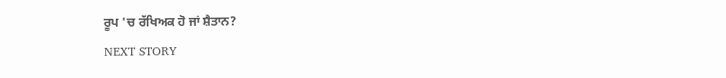ਰੂਪ 'ਚ ਰੱਖਿਅਕ ਹੋ ਜਾਂ ਸ਼ੈਤਾਨ?
NEXT STORY